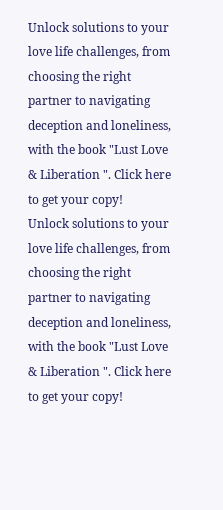Unlock solutions to your love life challenges, from choosing the right partner to navigating deception and loneliness, with the book "Lust Love & Liberation ". Click here to get your copy!
Unlock solutions to your love life challenges, from choosing the right partner to navigating deception and loneliness, with the book "Lust Love & Liberation ". Click here to get your copy!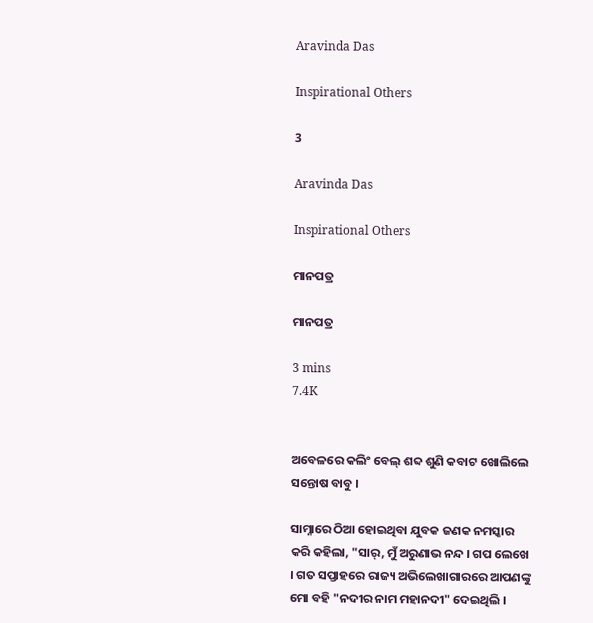Aravinda Das

Inspirational Others

3

Aravinda Das

Inspirational Others

ମାନପତ୍ର

ମାନପତ୍ର

3 mins
7.4K


ଅବେଳରେ କଲିଂ ବେଲ୍ ଶବ୍ଦ ଶୁଣି କବାଟ ଖୋଲିଲେ ସନ୍ତୋଷ ବାବୁ ।

ସାମ୍ନାରେ ଠିଆ ହୋଇଥିବା ଯୁବକ ଜଣକ ନମସ୍କାର କରି କହିଲା, "ସାର୍, ମୁଁ ଅରୁଣାଭ ନନ୍ଦ । ଗପ ଲେଖେ । ଗତ ସପ୍ତାହରେ ରାଜ୍ୟ ଅଭିଲେଖାଗାରରେ ଆପଣଙ୍କୁ ମୋ ବହି "ନଦୀର ନାମ ମହାନଦୀ" ଦେଇଥିଲି ।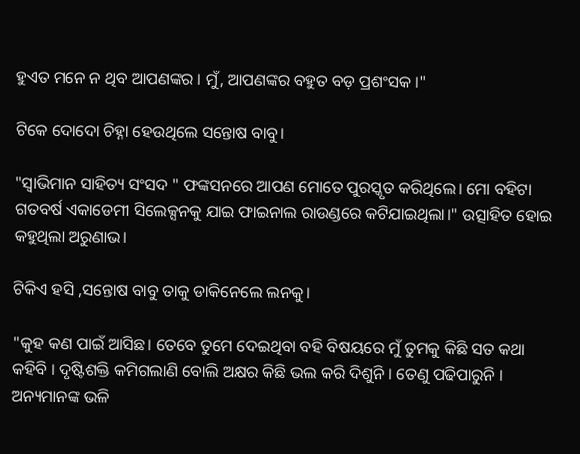ହୁଏତ ମନେ ନ ଥିବ ଆପଣଙ୍କର । ମୁଁ, ଆପଣଙ୍କର ବହୁତ ବଡ଼ ପ୍ରଶଂସକ ।"

ଟିକେ ଦୋଦୋ ଚିହ୍ନା ହେଉଥିଲେ ସନ୍ତୋଷ ବାବୁ।

"ସ୍ଵାଭିମାନ ସାହିତ୍ୟ ସଂସଦ " ଫଙ୍କସନରେ ଆପଣ ମୋତେ ପୁରସ୍କୃତ କରିଥିଲେ। ମୋ ବହିଟା ଗତବର୍ଷ ଏକାଡେମୀ ସିଲେକ୍ସନକୁ ଯାଇ ଫାଇନାଲ ରାଉଣ୍ଡରେ କଟିଯାଇଥିଲା।" ଉତ୍ସାହିତ ହୋଇ କହୁଥିଲା ଅରୁଣାଭ।

ଟିକିଏ ହସି ,ସନ୍ତୋଷ ବାବୁ ତାକୁ ଡାକିନେଲେ ଲନକୁ।

"କୁହ କଣ ପାଇଁ ଆସିଛ। ତେବେ ତୁମେ ଦେଇଥିବା ବହି ବିଷୟରେ ମୁଁ ତୁମକୁ କିଛି ସତ କଥା କହିବି । ଦୃଷ୍ଟିଶକ୍ତି କମିଗଲାଣି ବୋଲି ଅକ୍ଷର କିଛି ଭଲ କରି ଦିଶୁନି । ତେଣୁ ପଢିପାରୁନି । ଅନ୍ୟମାନଙ୍କ ଭଳି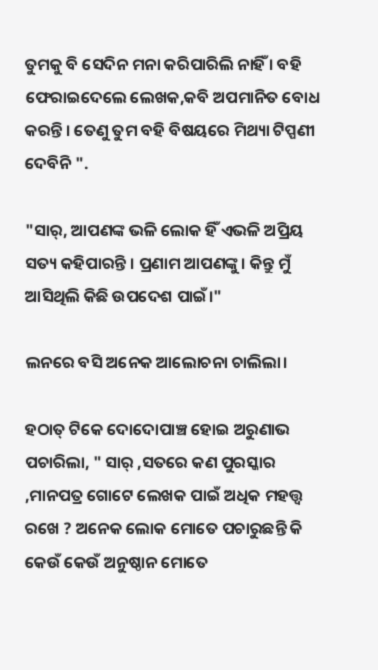ତୁମକୁ ବି ସେଦିନ ମନା କରିପାରିଲି ନାହିଁ । ବହି ଫେରାଇଦେଲେ ଲେଖକ,କବି ଅପମାନିତ ବୋଧ କରନ୍ତି । ତେଣୁ ତୁମ ବହି ବିଷୟରେ ମିଥ୍ୟା ଟିପ୍ପଣୀ ଦେବିନି ".

"ସାର୍, ଆପଣଙ୍କ ଭଳି ଲୋକ ହିଁ ଏଭଳି ଅପ୍ରିୟ ସତ୍ୟ କହିପାରନ୍ତି । ପ୍ରଣାମ ଆପଣଙ୍କୁ। କିନ୍ତୁ ମୁଁ ଆସିଥିଲି କିଛି ଉପଦେଶ ପାଇଁ।"

ଲନରେ ବସି ଅନେକ ଆଲୋଚନା ଚାଲିଲା।

ହଠାତ୍ ଟିକେ ଦୋଦୋପାଞ୍ଚ ହୋଇ ଅରୁଣାଭ ପଚାରିଲା, " ସାର୍ ,ସତରେ କଣ ପୁରସ୍କାର ,ମାନପତ୍ର ଗୋଟେ ଲେଖକ ପାଇଁ ଅଧିକ ମହତ୍ତ୍ଵ ରଖେ ? ଅନେକ ଲୋକ ମୋତେ ପଚାରୁଛନ୍ତି କି କେଉଁ କେଉଁ ଅନୁଷ୍ଠାନ ମୋତେ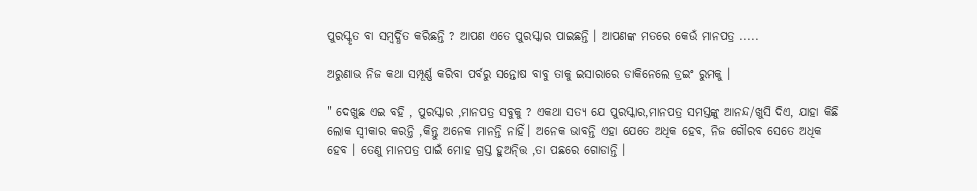ପୁରସ୍କୃତ ବା ସମ୍ବର୍ଦ୍ଧିତ କରିଛନ୍ତି ? ଆପଣ ଏତେ ପୁରସ୍କାର ପାଇଛନ୍ତି । ଆପଣଙ୍କ ମତରେ କେଉଁ ମାନପତ୍ର .....

ଅରୁଣାଭ ନିଜ କଥା ସମ୍ପୂର୍ଣ୍ଣ କରିବା ପର୍ବରୁ ସନ୍ତୋଷ ବାବୁ ତାକୁ ଇସାରାରେ ଡାକିନେଲେ ଡ୍ରଇଂ ରୁମକୁ ।

" ଦେଖୁଛ ଏଇ ବହି , ପୁରସ୍କାର ,ମାନପତ୍ର ସବୁକୁ ? ଏକଥା ସତ୍ୟ ଯେ ପୁରସ୍କାର,ମାନପତ୍ର ସମସ୍ତଙ୍କୁ ଆନନ୍ଦ/ଖୁସି ଦିଏ, ଯାହା କିଛି ଲୋକ ସ୍ଵୀକାର କରନ୍ତି ,କିନ୍ତୁ ଅନେକ ମାନନ୍ତି ନାହିଁ। ଅନେକ ଭାବନ୍ତି ଏହା ଯେତେ ଅଧିକ ହେବ, ନିଜ ଗୌରବ ସେତେ ଅଧିକ ହେବ । ତେଣୁ ମାନପତ୍ର ପାଇଁ ମୋହ ଗ୍ରସ୍ତ ହୁଅନ୍ତ୍ତି ,ତା ପଛରେ ଗୋଡାନ୍ତି ।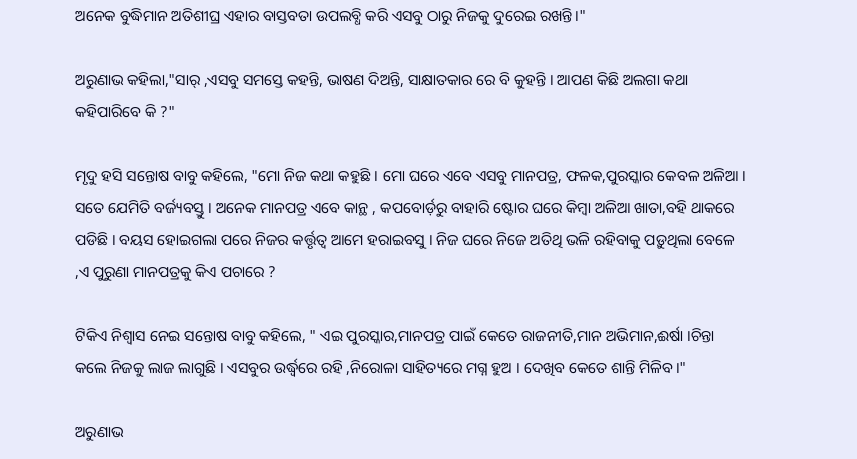ଅନେକ ବୁଦ୍ଧିମାନ ଅତିଶୀଘ୍ର ଏହାର ବାସ୍ତବତା ଉପଲବ୍ଧି କରି ଏସବୁ ଠାରୁ ନିଜକୁ ଦୁରେଇ ରଖନ୍ତି।"

ଅରୁଣାଭ କହିଲା,"ସାର୍ ,ଏସବୁ ସମସ୍ତେ କହନ୍ତି, ଭାଷଣ ଦିଅନ୍ତି, ସାକ୍ଷାତକାର ରେ ବି କୁହନ୍ତି । ଆପଣ କିଛି ଅଲଗା କଥା କହିପାରିବେ କି ?"

ମୃଦୁ ହସି ସନ୍ତୋଷ ବାବୁ କହିଲେ, "ମୋ ନିଜ କଥା କହୁଛି । ମୋ ଘରେ ଏବେ ଏସବୁ ମାନପତ୍ର, ଫଳକ,ପୁରସ୍କାର କେବଳ ଅଳିଆ । ସତେ ଯେମିତି ବର୍ଜ୍ୟବସ୍ତୁ । ଅନେକ ମାନପତ୍ର ଏବେ କାନ୍ଥ , କପବୋର୍ଡ଼ରୁ ବାହାରି ଷ୍ଟୋର ଘରେ କିମ୍ବା ଅଳିଆ ଖାତା,ବହି ଥାକରେ ପଡିଛି । ବୟସ ହୋଇଗଲା ପରେ ନିଜର କର୍ତ୍ତୃତ୍ବ ଆମେ ହରାଇବସୁ । ନିଜ ଘରେ ନିଜେ ଅତିଥି ଭଳି ରହିବାକୁ ପଡ଼ୁଥିଲା ବେଳେ ,ଏ ପୁରୁଣା ମାନପତ୍ରକୁ କିଏ ପଚାରେ ?

ଟିକିଏ ନିଶ୍ଵାସ ନେଇ ସନ୍ତୋଷ ବାବୁ କହିଲେ, " ଏଇ ପୁରସ୍କାର,ମାନପତ୍ର ପାଇଁ କେତେ ରାଜନୀତି,ମାନ ଅଭିମାନ,ଈର୍ଷା ।ଚିନ୍ତା କଲେ ନିଜକୁ ଲାଜ ଲାଗୁଛି । ଏସବୁର ଉର୍ଦ୍ଧ୍ଵରେ ରହି ,ନିରୋଳା ସାହିତ୍ୟରେ ମଗ୍ନ ହୁଅ । ଦେଖିବ କେତେ ଶାନ୍ତି ମିଳିବ।"

ଅରୁଣାଭ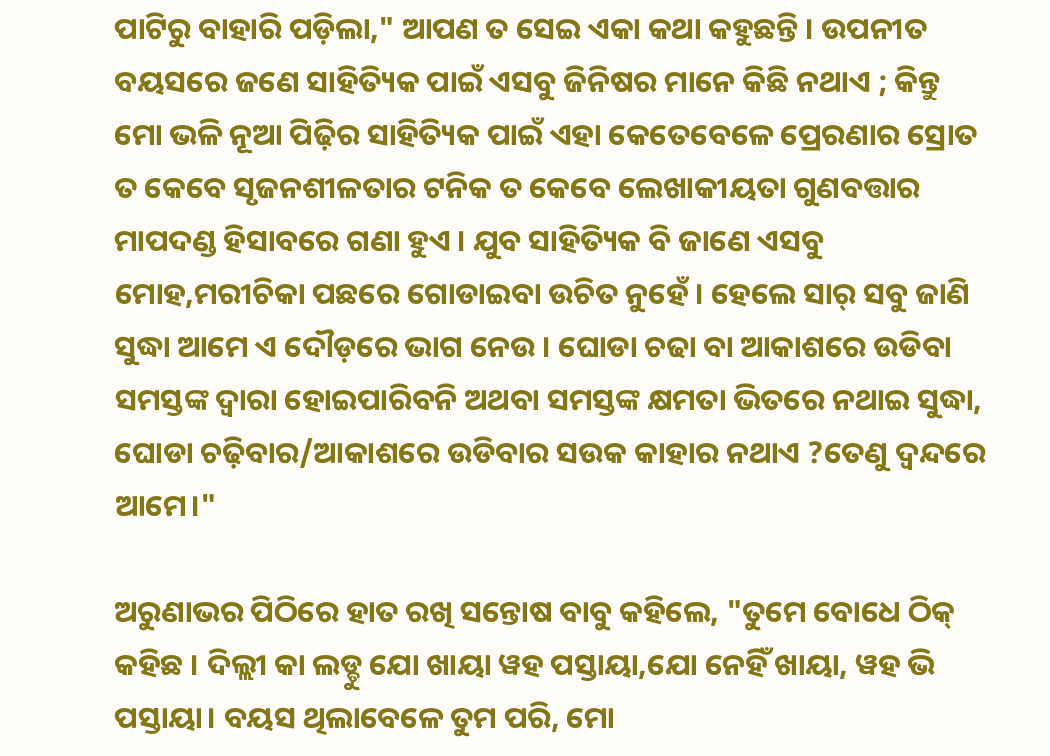ପାଟିରୁ ବାହାରି ପଡ଼ିଲା," ଆପଣ ତ ସେଇ ଏକା କଥା କହୁଛନ୍ତି । ଉପନୀତ ବୟସରେ ଜଣେ ସାହିତ୍ୟିକ ପାଇଁ ଏସବୁ ଜିନିଷର ମାନେ କିଛି ନଥାଏ ; କିନ୍ତୁ ମୋ ଭଳି ନୂଆ ପିଢ଼ିର ସାହିତ୍ୟିକ ପାଇଁ ଏହା କେତେବେଳେ ପ୍ରେରଣାର ସ୍ରୋତ ତ କେବେ ସୃଜନଶୀଳତାର ଟନିକ ତ କେବେ ଲେଖାକୀୟତା ଗୁଣବତ୍ତାର ମାପଦଣ୍ଡ ହିସାବରେ ଗଣା ହୁଏ । ଯୁବ ସାହିତ୍ୟିକ ବି ଜାଣେ ଏସବୁ ମୋହ,ମରୀଚିକା ପଛରେ ଗୋଡାଇବା ଉଚିତ ନୁହେଁ । ହେଲେ ସାର୍ ସବୁ ଜାଣି ସୁଦ୍ଧା ଆମେ ଏ ଦୌଡ଼ରେ ଭାଗ ନେଉ । ଘୋଡା ଚଢା ବା ଆକାଶରେ ଉଡିବା ସମସ୍ତଙ୍କ ଦ୍ବାରା ହୋଇପାରିବନି ଅଥବା ସମସ୍ତଙ୍କ କ୍ଷମତା ଭିତରେ ନଥାଇ ସୁଦ୍ଧା, ଘୋଡା ଚଢ଼ିବାର/ଆକାଶରେ ଉଡିବାର ସଉକ କାହାର ନଥାଏ ?ତେଣୁ ଦ୍ଵନ୍ଦରେ ଆମେ।"

ଅରୁଣାଭର ପିଠିରେ ହାତ ରଖି ସନ୍ତୋଷ ବାବୁ କହିଲେ, "ତୁମେ ବୋଧେ ଠିକ୍ କହିଛ । ଦିଲ୍ଲୀ କା ଲଡ୍ଡୁ ଯୋ ଖାୟା ୱହ ପସ୍ତାୟା,ଯୋ ନେହିଁ ଖାୟା, ୱହ ଭି ପସ୍ତାୟା। ବୟସ ଥିଲାବେଳେ ତୁମ ପରି, ମୋ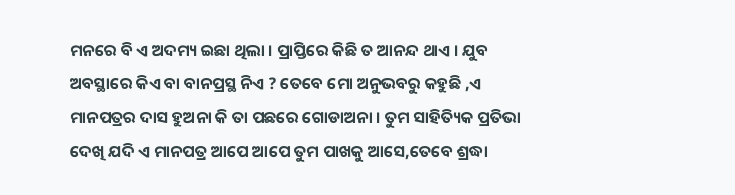ମନରେ ବି ଏ ଅଦମ୍ୟ ଇଛା ଥିଲା । ପ୍ରାପ୍ତିରେ କିଛି ତ ଆନନ୍ଦ ଥାଏ । ଯୁବ ଅବସ୍ଥାରେ କିଏ ବା ବାନପ୍ରସ୍ଥ ନିଏ ? ତେବେ ମୋ ଅନୁଭବରୁ କହୁଛି ,ଏ ମାନପତ୍ରର ଦାସ ହୁଅନା କି ତା ପଛରେ ଗୋଡାଅନା । ତୁମ ସାହିତ୍ୟିକ ପ୍ରତିଭା ଦେଖି ଯଦି ଏ ମାନପତ୍ର ଆପେ ଆପେ ତୁମ ପାଖକୁ ଆସେ,ତେବେ ଶ୍ରଦ୍ଧା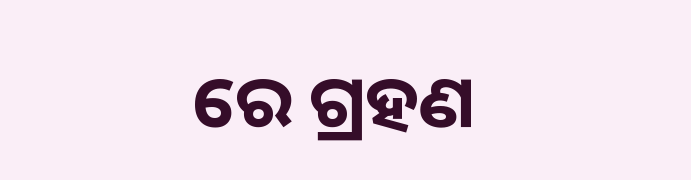ରେ ଗ୍ରହଣ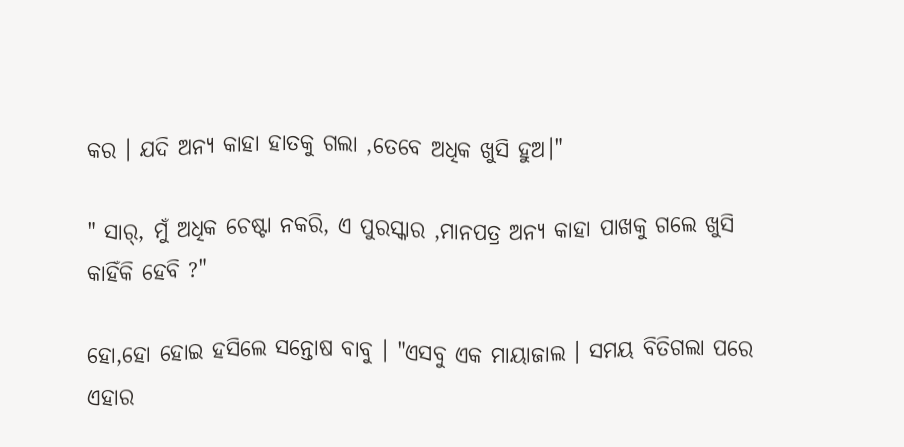କର । ଯଦି ଅନ୍ୟ କାହା ହାତକୁ ଗଲା ,ତେବେ ଅଧିକ ଖୁସି ହୁଅ।"

" ସାର୍, ମୁଁ ଅଧିକ ଚେଷ୍ଟା ନକରି, ଏ ପୁରସ୍କାର ,ମାନପତ୍ର ଅନ୍ୟ କାହା ପାଖକୁ ଗଲେ ଖୁସି କାହିଁକି ହେବି ?"

ହୋ,ହୋ ହୋଇ ହସିଲେ ସନ୍ତୋଷ ବାବୁ । "ଏସବୁ ଏକ ମାୟାଜାଲ । ସମୟ ବିତିଗଲା ପରେ ଏହାର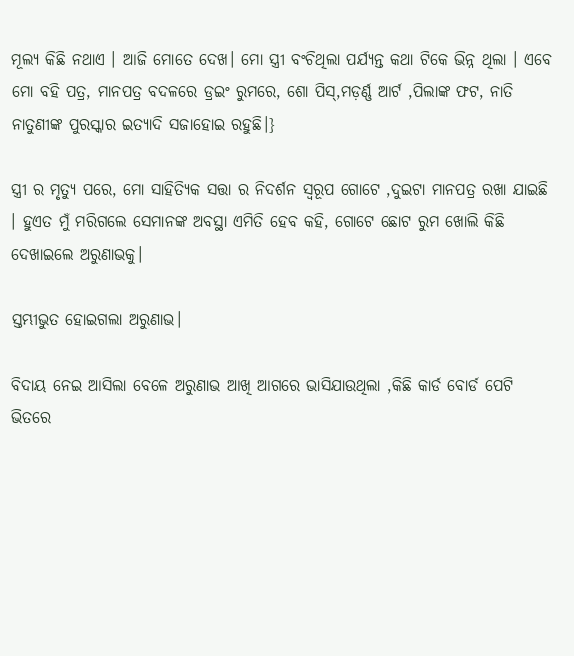ମୂଲ୍ୟ କିଛି ନଥାଏ । ଆଜି ମୋତେ ଦେଖ। ମୋ ସ୍ତ୍ରୀ ବଂଚିଥିଲା ପର୍ଯ୍ୟନ୍ତ କଥା ଟିକେ ଭିନ୍ନ ଥିଲା । ଏବେ ମୋ ବହି ପତ୍ର, ମାନପତ୍ର ବଦଳରେ ଡ୍ରଇଂ ରୁମରେ, ଶୋ ପିସ୍,ମଡ଼ର୍ଣ୍ଣ ଆର୍ଟ ,ପିଲାଙ୍କ ଫଟ, ନାତି ନାତୁଣୀଙ୍କ ପୁରସ୍କାର ଇତ୍ୟାଦି ସଜାହୋଇ ରହୁଛି।}

ସ୍ତ୍ରୀ ର ମୃତ୍ୟୁ ପରେ, ମୋ ସାହିତ୍ୟିକ ସତ୍ତା ର ନିଦର୍ଶନ ସ୍ୱରୂପ ଗୋଟେ ,ଦୁଇଟା ମାନପତ୍ର ରଖା ଯାଇଛି । ହୁଏତ ମୁଁ ମରିଗଲେ ସେମାନଙ୍କ ଅବସ୍ଥା ଏମିତି ହେବ କହି, ଗୋଟେ ଛୋଟ ରୁମ ଖୋଲି କିଛି ଦେଖାଇଲେ ଅରୁଣାଭକୁ।

ସ୍ତମ୍ଭୀଭୁତ ହୋଇଗଲା ଅରୁଣାଭ।

ବିଦାୟ ନେଇ ଆସିଲା ବେଳେ ଅରୁଣାଭ ଆଖି ଆଗରେ ଭାସିଯାଉଥିଲା ,କିଛି କାର୍ଡ ବୋର୍ଡ ପେଟି ଭିତରେ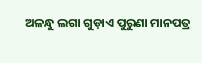ଅଳନ୍ଧୁ ଲଗା ଗୁଡ଼ାଏ ପୁରୁଣା ମାନପତ୍ର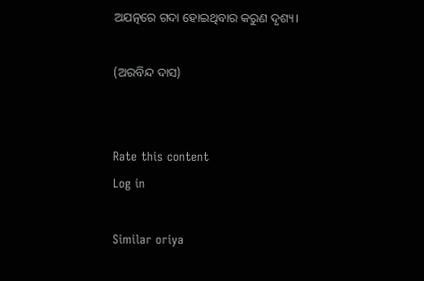ଅଯତ୍ନରେ ଗଦା ହୋଇଥିବାର କରୁଣ ଦୃଶ୍ୟ।

(ଅରବିନ୍ଦ ଦାସ)


Rate this content
Log in

Similar oriya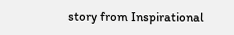story from Inspirational